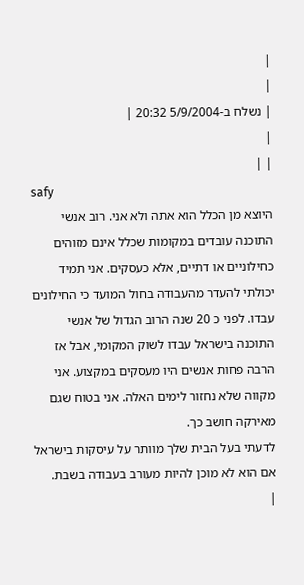|
|
| נשלח ב-5/9/2004 20:32 |
|
| |
safy
היוצא מן הכלל הוא אתה ולא אני. רוב אנשי התוכנה עובדים במקומות שכלל אינם מזוהים כחילוניים או דתיים, אלא כעסקים. אני תמיד יכולתי להעדר מהעבודה בחול המועד כי החילונים עבדו. לפני כ 20 שנה הרוב הגדול של אנשי התוכנה בישראל עבדו לשוק המקומי, אבל אז הרבה פחות אנשים היו מעסקים במקצוע. אני מקווה שלא נחזור לימים האלה. אני בטוח שגם מאירקה חושב כך.
לדעתי בעל הבית שלך מוותר על עיסקות בישראל אם הוא לא מוכן להיות מעורב בעבודה בשבת.
|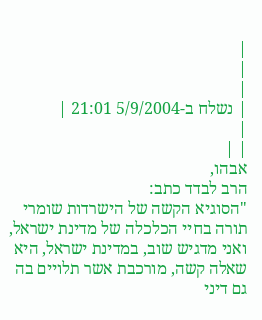|
|
|
| נשלח ב-5/9/2004 21:01 |
|
| |
אבהו,
הרב לבדד כתב:
"הסוגיא הקשה של הישרדות שומרי תורה בחיי הכלכלה של מדינת ישראל, ואני מדגיש שוב, במדינת ישראל, היא שאלה קשה, מורכבת אשר תלויים בה גם דיני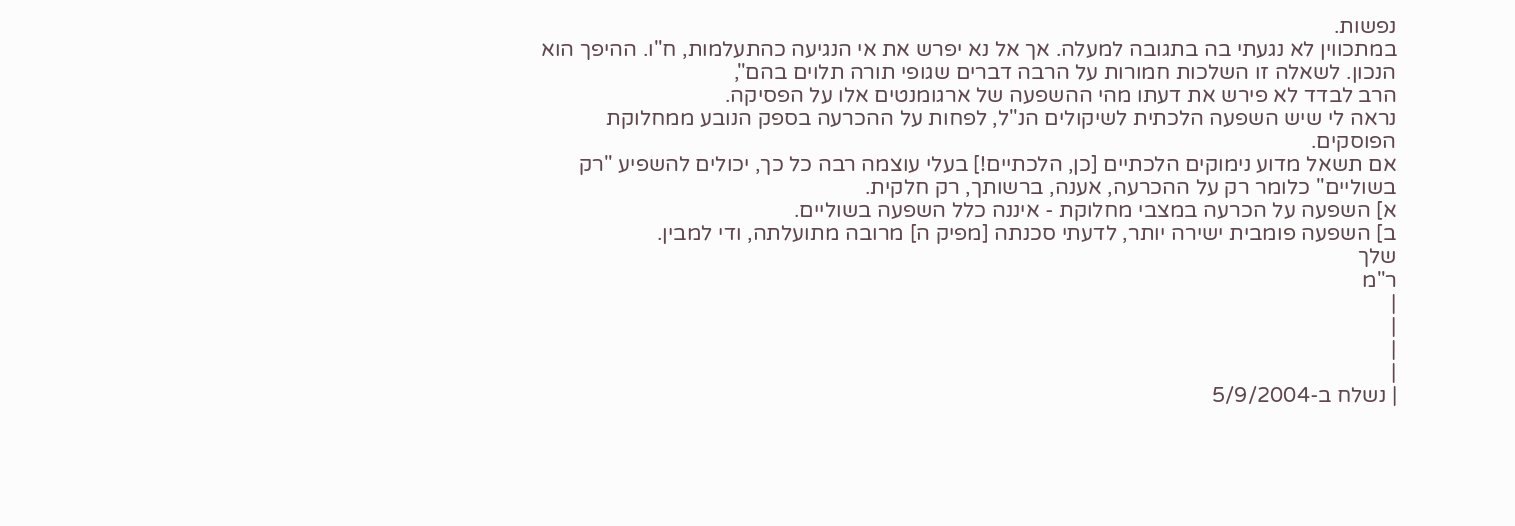נפשות.
במתכווין לא נגעתי בה בתגובה למעלה. אך אל נא יפרש את אי הנגיעה כהתעלמות, ח"ו. ההיפך הוא הנכון. לשאלה זו השלכות חמורות על הרבה דברים שגופי תורה תלוים בהם",
הרב לבדד לא פירש את דעתו מהי ההשפעה של ארגומנטים אלו על הפסיקה.
נראה לי שיש השפעה הלכתית לשיקולים הנ"ל, לפחות על ההכרעה בספק הנובע ממחלוקת הפוסקים.
אם תשאל מדוע נימוקים הלכתיים [כן, הלכתיים!] בעלי עוצמה רבה כל כך, יכולים להשפיע "רק בשוליים" כלומר רק על ההכרעה, אענה, ברשותך, רק חלקית.
א] השפעה על הכרעה במצבי מחלוקת - איננה כלל השפעה בשוליים.
ב] השפעה פומבית ישירה יותר, לדעתי סכנתה [מפיק ה] מרובה מתועלתה, ודי למבין.
שלך
ר"מ
|
|
|
|
| נשלח ב-5/9/2004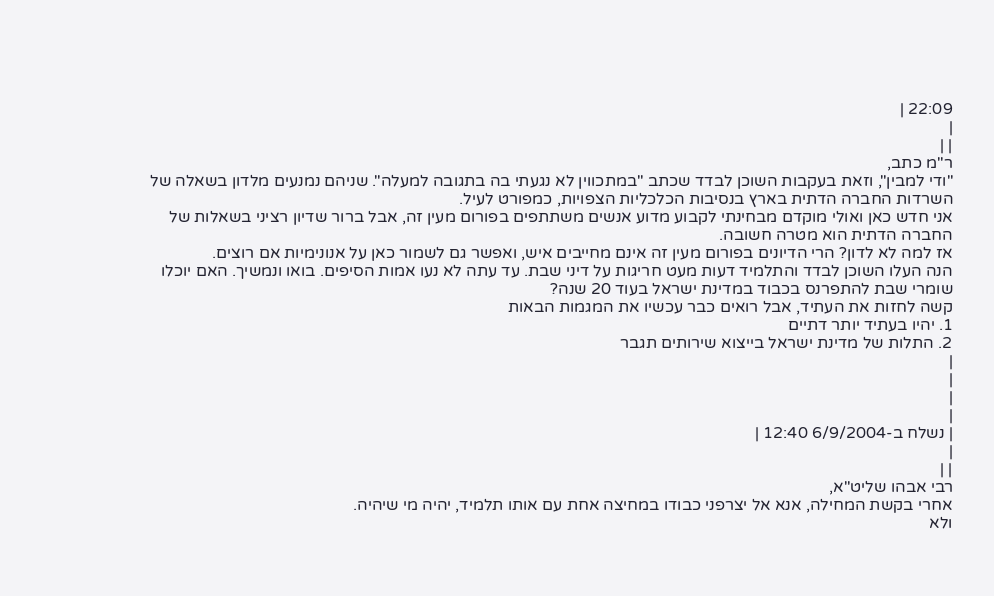22:09 |
|
| |
ר"מ כתב,
"ודי למבין", וזאת בעקבות השוכן לבדד שכתב "במתכווין לא נגעתי בה בתגובה למעלה". שניהם נמנעים מלדון בשאלה של השרדות החברה הדתית בארץ בנסיבות הכלכליות הצפויות, כמפורט לעיל.
אני חדש כאן ואולי מוקדם מבחינתי לקבוע מדוע אנשים משתתפים בפורום מעין זה, אבל ברור שדיון רציני בשאלות של החברה הדתית הוא מטרה חשובה.
אז למה לא לדון? הרי הדיונים בפורום מעין זה אינם מחייבים איש, ואפשר גם לשמור כאן על אנונימיות אם רוצים.
הנה העלו השוכן לבדד והתלמיד דעות מעט חריגות על דיני שבת. עד עתה לא נעו אמות הסיפים. בואו ונמשיך. האם יוכלו שומרי שבת להתפרנס בכבוד במדינת ישראל בעוד 20 שנה?
קשה לחזות את העתיד, אבל רואים כבר עכשיו את המגמות הבאות
1. יהיו בעתיד יותר דתיים
2. התלות של מדינת ישראל בייצוא שירותים תגבר
|
|
|
|
| נשלח ב-6/9/2004 12:40 |
|
| |
רבי אבהו שליט"א,
אחרי בקשת המחילה, אנא אל יצרפני כבודו במחיצה אחת עם אותו תלמיד, יהיה מי שיהיה.
ולא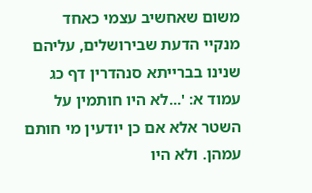משום שאחשיב עצמי כאחד מנקיי הדעת שבירושלים, עליהם שנינו בברייתא סנהדרין דף כג עמוד א: '...לא היו חותמין על השטר אלא אם כן יודעין מי חותם עמהן. ולא היו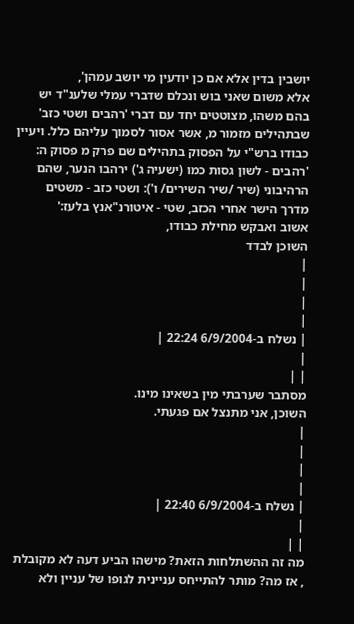יושבין בדין אלא אם כן יודעין מי יושב עמהן',
אלא משום שאני בוש ונכלם שדברי עמלי שלענ"ד יש בהם משהו, מצוטטים יחד עם דברי 'רהבים ושטי כזב' שבתהילים מזמור מ, אשר אסור לסמוך עליהם כלל. ויעיין כבודו ברש"י על הפסוק בתהילים שם פרק מ פסוק ה:
'רהבים - לשון גסות כמו (ישעיה ג') ירהבו הנער, שהם הרהיבוני (שיר /שיר השירים/ ו'): ושטי כזב - משטים מדרך הישר אחרי הכזב, שטי - איטורנ"אנץ בלעז:'
אשוב ואבקש מחילת כבודו,
השוכן לבדד
|
|
|
|
| נשלח ב-6/9/2004 22:24 |
|
| |
מסתבר שערבתי מין בשאינו מינו.
השוכן, אני מתנצל אם פגעתי.
|
|
|
|
| נשלח ב-6/9/2004 22:40 |
|
| |
מה זה ההשתלחות הזאת? מישהו הביע דעה לא מקובלת , אז מה? מותר להתייחס עניינית לגופו של עניין ולא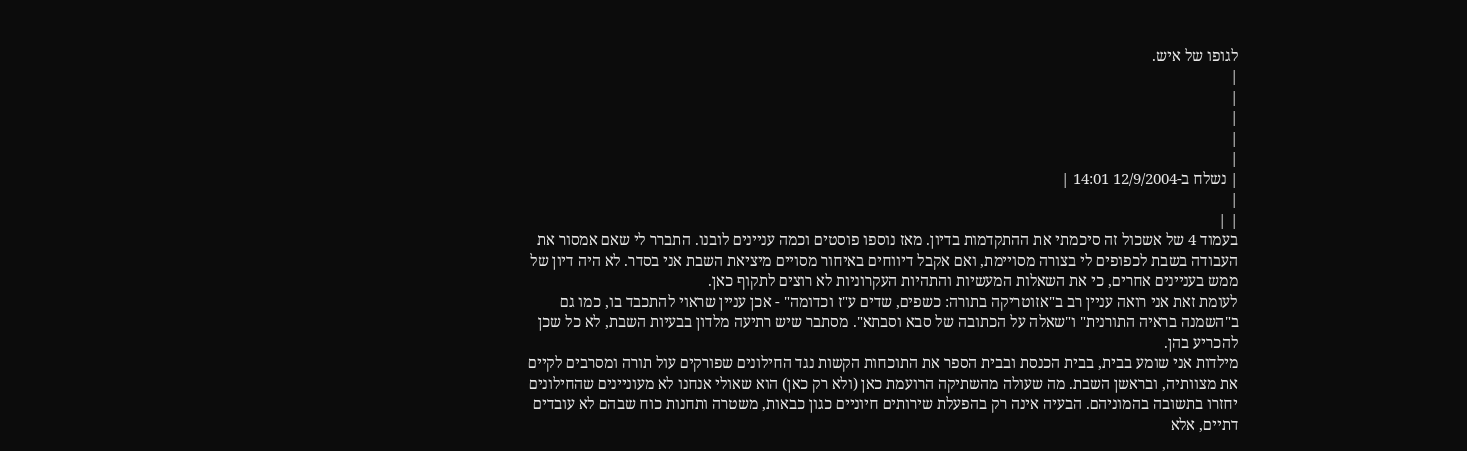לגופו של איש.
|
|
|
|
|
| נשלח ב-12/9/2004 14:01 |
|
| |
בעמוד 4 של אשכול זה סיכמתי את ההתקדמות בדיון. מאז נוספו פוסטים וכמה עניינים לובנו. התברר לי שאם אמסור את העבודה בשבת לכפופים לי בצורה מסויימת, ואם אקבל דיווחים באיחור מסויים מיציאת השבת אני בסדר. לא היה דיון של ממש בעניינים אחרים, כי את השאלות המעשיות והתהיות העקרוניות לא רוצים לתקוף כאן.
לעומת זאת אני רואה עניין רב ב"אזוטריקה בתורה: כשפים, שדים ע"ז וכדומה" - אכן עניין שראוי להתכבד בו, כמו גם ב"השמנה בראיה התורנית" ו"שאלה על הכתובה של סבא וסבתא". מסתבר שיש רתיעה מלדון בבעיות השבת, לא כל שכן להכריע בהן.
מילדות אני שומע בבית, בבית הכנסת ובבית הספר את התוכחות הקשות נגד החילונים שפורקים עול תורה ומסרבים לקיים את מצוותיה, ובראשן השבת. מה שעולה מהשתיקה הרועמת כאן (ולא רק כאן) הוא שאולי אנחנו לא מעוניינים שהחילונים יחזרו בתשובה בהמוניהם. הבעיה אינה רק בהפעלת שירותים חיוניים כגון כבאות, משטרה ותחנות כוח שבהם לא עובדים דתיים, אלא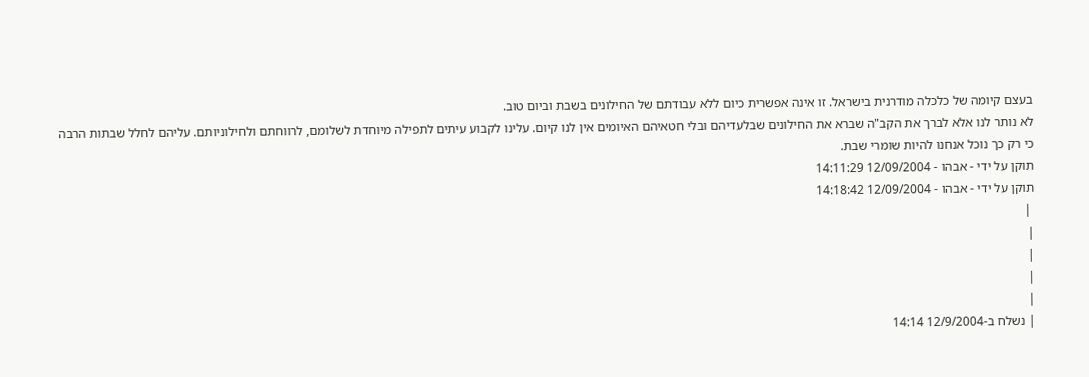בעצם קיומה של כלכלה מודרנית בישראל. זו אינה אפשרית כיום ללא עבודתם של החילונים בשבת וביום טוב.
לא נותר לנו אלא לברך את הקב"ה שברא את החילונים שבלעדיהם ובלי חטאיהם האיומים אין לנו קיום. עלינו לקבוע עיתים לתפילה מיוחדת לשלומם, לרווחתם ולחילוניותם. עליהם לחלל שבתות הרבה כי רק כך נוכל אנחנו להיות שומרי שבת.
תוקן על ידי - אבהו - 12/09/2004 14:11:29
תוקן על ידי - אבהו - 12/09/2004 14:18:42
 |
|
|
|
|
| נשלח ב-12/9/2004 14:14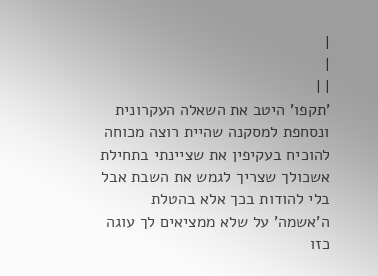|
|
| |
'תקפו' היטב את השאלה העקרונית ונסחפת למסקנה שהיית רוצה מכוחה להוכיח בעקיפין את שציינתי בתחילת אשכולך שצריך לגמש את השבת אבל בלי להודות בכך אלא בהטלת ה'אשמה' על שלא ממציאים לך עוגה כזו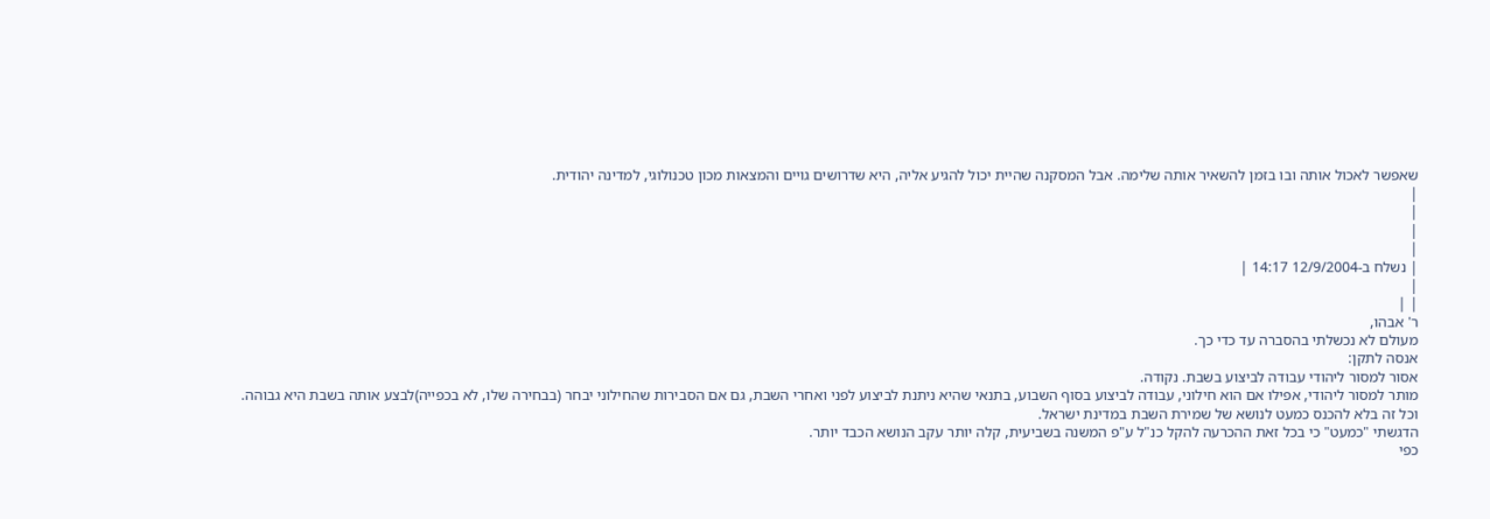שאפשר לאכול אותה ובו בזמן להשאיר אותה שלימה. אבל המסקנה שהיית יכול להגיע אליה, היא שדרושים גויים והמצאות מכון טכנולוגי, למדינה יהודית.
|
|
|
|
| נשלח ב-12/9/2004 14:17 |
|
| |
ר' אבהו,
מעולם לא נכשלתי בהסברה עד כדי כך.
אנסה לתקן:
אסור למסור ליהודי עבודה לביצוע בשבת. נקודה.
מותר למסור ליהודי, אפילו אם הוא חילוני, עבודה לביצוע בסוף השבוע, בתנאי שהיא ניתנת לביצוע לפני ואחרי השבת, גם אם הסבירות שהחילוני יבחר (בבחירה שלו, לא בכפייה)לבצע אותה בשבת היא גבוהה.
וכל זה בלא להכנס כמעט לנושא של שמירת השבת במדינת ישראל.
הדגשתי "כמעט" כי בכל זאת ההכרעה להקל כנ"ל ע"פ המשנה בשביעית, קלה יותר עקב הנושא הכבד יותר.
כפי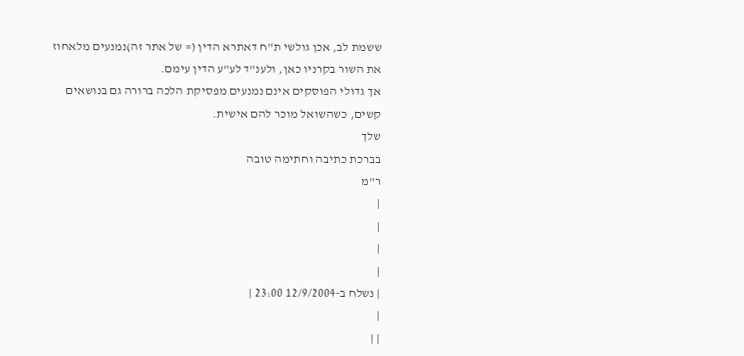ששמת לב, אכן גולשי ת"ח דאתרא הדין (= של אתר זה)נמנעים מלאחוז את השור בקרניו כאן, ולענ"ד לע"ע הדין עימם.
אך גדולי הפוסקים אינם נמנעים מפסיקת הלכה ברורה גם בנושאים קשים, כשהשואל מוכר להם אישית.
שלך
בברכת כתיבה וחתימה טובה
ר"מ
|
|
|
|
| נשלח ב-12/9/2004 23:00 |
|
| |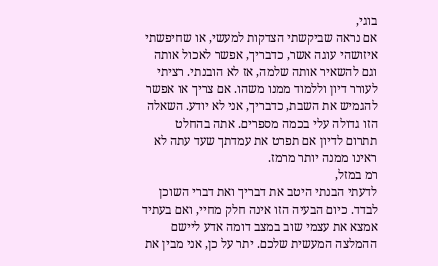בוגי,
אם נראה שביקשתי הצדקות למעשי, או שחיפשתי איזושהי עוגה אשר, כדבריך, אפשר לאכול אותה וגם להשאיר אותה שלמה, אז לא הובנתי. רציתי לעורר דיון וללמוד ממנו משהו. אם צריך או אפשר להגמיש את השבת, כדבריך, אני לא יודע. השאלה הזו גדולה עלי בכמה מספרים. אתה בהחלט תתרום לדיון אם תפרט את עמדתך שעד עתה לא ראינו ממנה יותר מרמז.
רמ במזל,
לדעתי הבנתי היטב את דבריך ואת דברי השוכן לבדד. כיום הבעיה הזו אינה חלק מחיי, ואם בעתיד אמצא את עצמי שוב במצב דומה אדע ליישם ההמלצה המעשית שלכם. יתר על כן, אני מבין את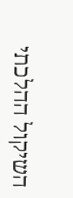השיקול ההלכתי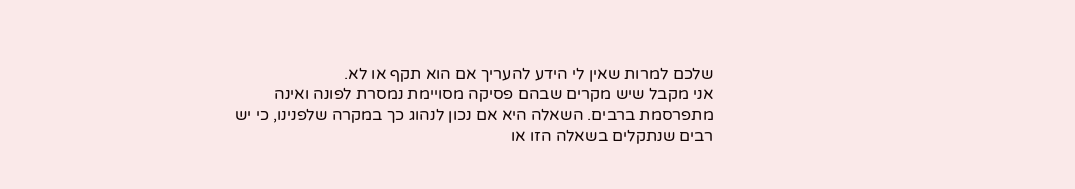שלכם למרות שאין לי הידע להעריך אם הוא תקף או לא.
אני מקבל שיש מקרים שבהם פסיקה מסויימת נמסרת לפונה ואינה מתפרסמת ברבים. השאלה היא אם נכון לנהוג כך במקרה שלפנינו, כי יש רבים שנתקלים בשאלה הזו או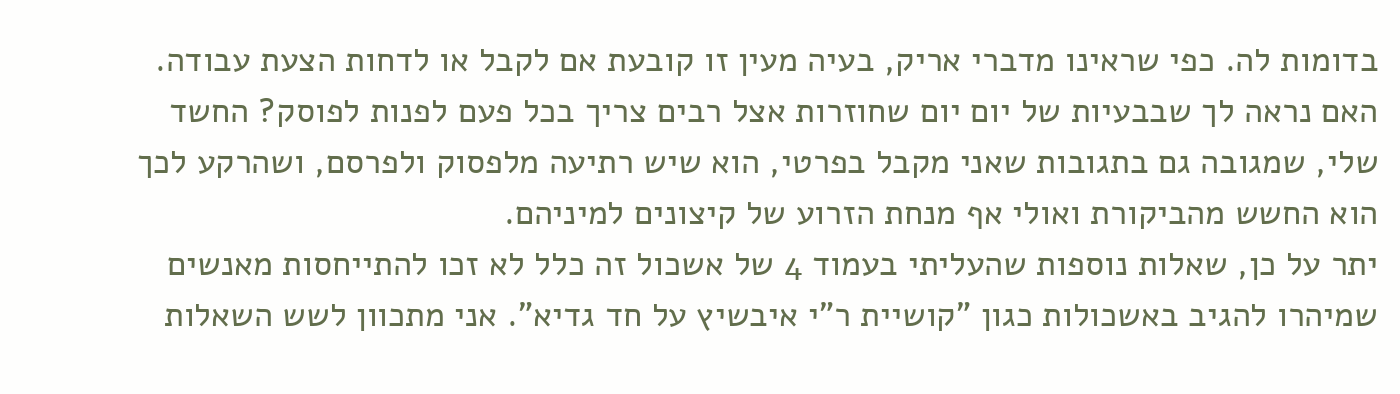בדומות לה. כפי שראינו מדברי אריק, בעיה מעין זו קובעת אם לקבל או לדחות הצעת עבודה. האם נראה לך שבבעיות של יום יום שחוזרות אצל רבים צריך בכל פעם לפנות לפוסק? החשד שלי, שמגובה גם בתגובות שאני מקבל בפרטי, הוא שיש רתיעה מלפסוק ולפרסם, ושהרקע לכך הוא החשש מהביקורת ואולי אף מנחת הזרוע של קיצונים למיניהם.
יתר על כן, שאלות נוספות שהעליתי בעמוד 4 של אשכול זה כלל לא זכו להתייחסות מאנשים שמיהרו להגיב באשכולות כגון "קושיית ר"י איבשיץ על חד גדיא". אני מתכוון לשש השאלות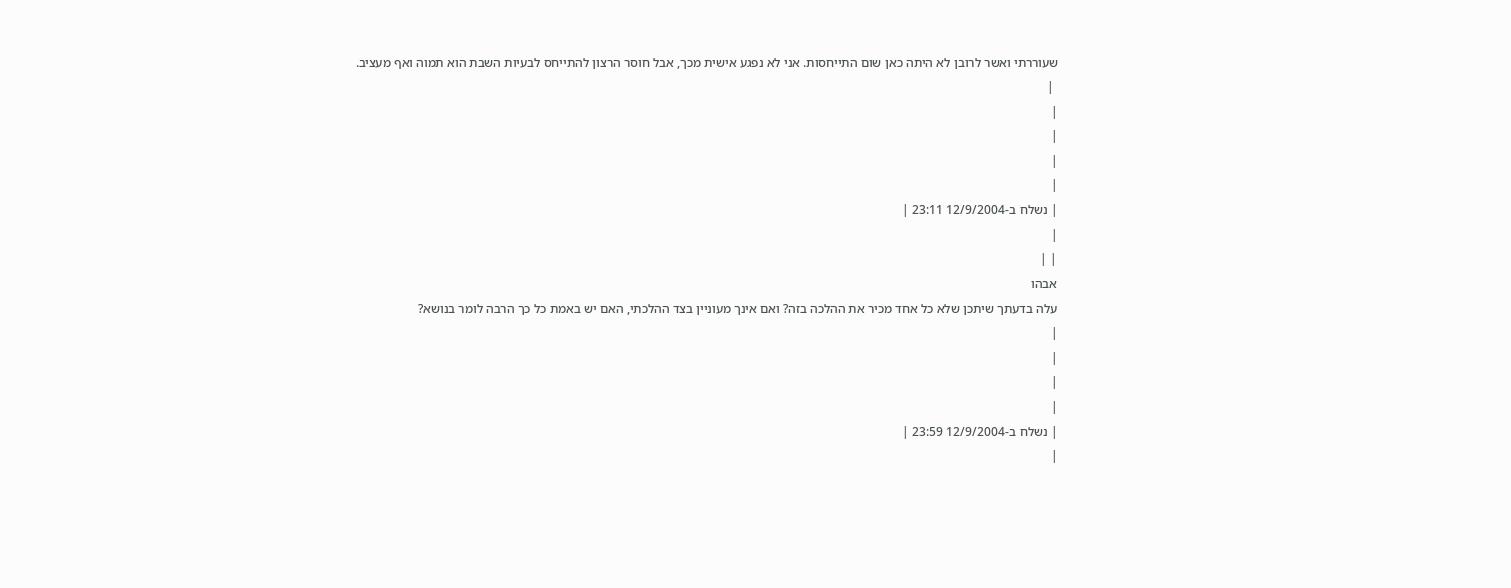שעוררתי ואשר לרובן לא היתה כאן שום התייחסות. אני לא נפגע אישית מכך, אבל חוסר הרצון להתייחס לבעיות השבת הוא תמוה ואף מעציב.
 |
|
|
|
|
| נשלח ב-12/9/2004 23:11 |
|
| |
אבהו
עלה בדעתך שיתכן שלא כל אחד מכיר את ההלכה בזה? ואם אינך מעוניין בצד ההלכתי, האם יש באמת כל כך הרבה לומר בנושא?
|
|
|
|
| נשלח ב-12/9/2004 23:59 |
|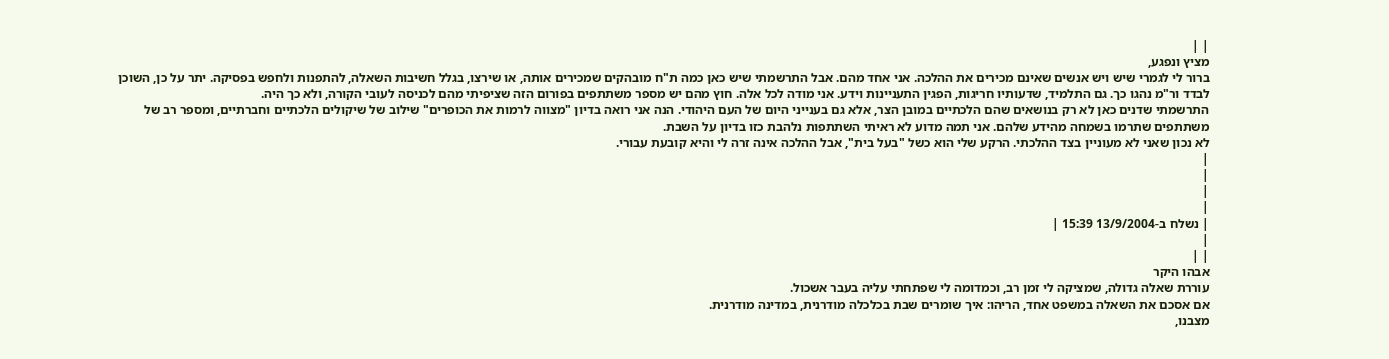| |
מציץ ונפגע,
ברור לי לגמרי שיש ויש אנשים שאינם מכירים את ההלכה. אני אחד מהם. אבל התרשמתי שיש כאן כמה ת"ח מובהקים שמכירים אותה, או שירצו, בגלל חשיבות השאלה, להתפנות ולחפש בפסיקה. יתר על כן, השוכן לבדד ור"מ נהגו כך. גם התלמיד, שדעותיו חריגות, הפגין התעניינות וידע. אני מודה לכל אלה. חוץ מהם יש מספר משתתפים בפורום הזה שציפיתי מהם לכניסה לעובי הקורה, ולא כך היה.
התרשמתי שדנים כאן לא רק בנושאים שהם הלכתיים במובן הצר, אלא גם בענייני היום של העם היהודי. הנה אני רואה בדיון "מצווה לרמות את הכופרים" שילוב של שיקולים הלכתיים וחברתיים, ומספר רב של משתתפים שתרמו בשמחה מהידע שלהם. אני תמה מדוע לא ראיתי השתתפות נלהבת כזו בדיון על השבת.
לא נכון שאני לא מעוניין בצד ההלכתי. הרקע שלי הוא כשל "בעל בית", אבל ההלכה אינה זרה לי והיא קובעת עבורי.
|
|
|
|
| נשלח ב-13/9/2004 15:39 |
|
| |
אבהו היקר
עוררת שאלה גדולה, שמציקה לי זמן רב, וכמדומה לי שפתחתי עליה בעבר אשכול.
אם אסכם את השאלה במשפט אחד, הריהו: איך שומרים שבת בכלכלה מודרנית, במדינה מודרנית.
מצבנו,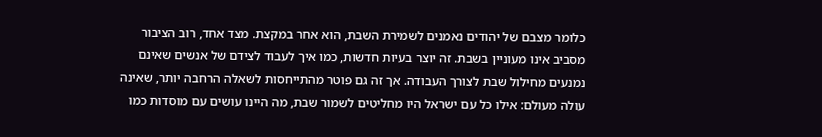כלומר מצבם של יהודים נאמנים לשמירת השבת, הוא אחר במקצת. מצד אחד, רוב הציבור מסביב אינו מעוניין בשבת. זה יוצר בעיות חדשות, כמו איך לעבוד לצידם של אנשים שאינם נמנעים מחילול שבת לצורך העבודה. אך זה גם פוטר מהתייחסות לשאלה הרחבה יותר, שאינה עולה מעולם: אילו כל עם ישראל היו מחליטים לשמור שבת, מה היינו עושים עם מוסדות כמו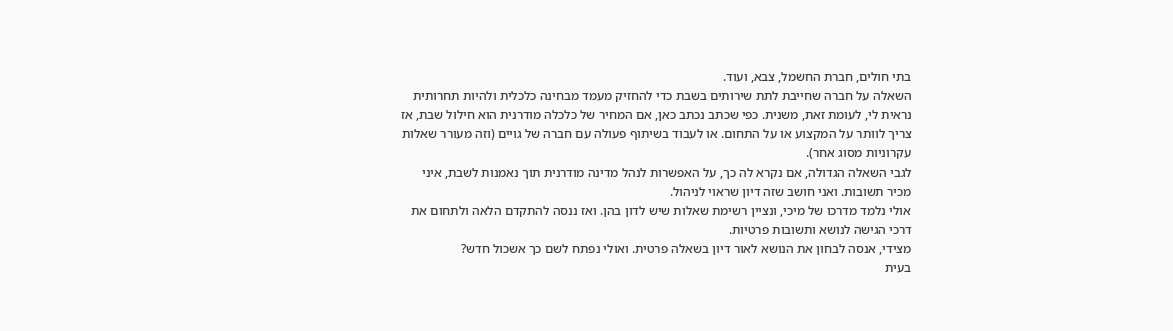בתי חולים, חברת החשמל, צבא, ועוד.
השאלה על חברה שחייבת לתת שירותים בשבת כדי להחזיק מעמד מבחינה כלכלית ולהיות תחרותית נראית לי, לעומת זאת, משנית. כפי שכתב נכתב כאן, אם המחיר של כלכלה מודרנית הוא חילול שבת, אז צריך לוותר על המקצוע או על התחום. או לעבוד בשיתוף פעולה עם חברה של גויים (וזה מעורר שאלות עקרוניות מסוג אחר).
לגבי השאלה הגדולה, אם נקרא לה כך, על האפשרות לנהל מדינה מודרנית תוך נאמנות לשבת, איני מכיר תשובות. ואני חושב שזה דיון שראוי לניהול.
אולי נלמד מדרכו של מיכי, ונציין רשימת שאלות שיש לדון בהן. ואז ננסה להתקדם הלאה ולתחום את דרכי הגישה לנושא ותשובות פרטיות.
מצידי, אנסה לבחון את הנושא לאור דיון בשאלה פרטית. ואולי נפתח לשם כך אשכול חדש?
בעית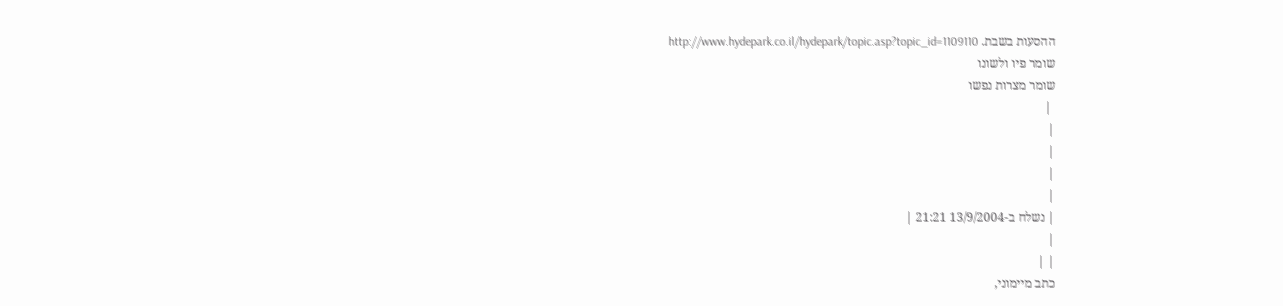ההסעות בשבת. http://www.hydepark.co.il/hydepark/topic.asp?topic_id=1109110
שומר פיו ולשונו
שומר מצרות נפשו
 |
|
|
|
|
| נשלח ב-13/9/2004 21:21 |
|
| |
כתב מיימוני,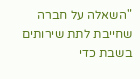"השאלה על חברה שחייבת לתת שירותים בשבת כדי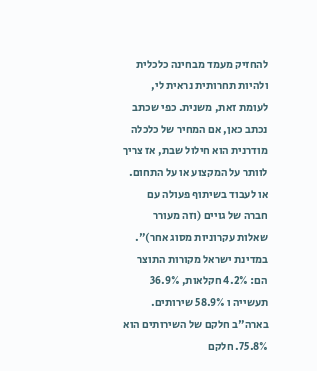להחזיק מעמד מבחינה כלכלית ולהיות תחרותית נראית לי, לעומת זאת, משנית. כפי שכתב נכתב כאן, אם המחיר של כלכלה מודרנית הוא חילול שבת, אז צריך לוותר על המקצוע או על התחום. או לעבוד בשיתוף פעולה עם חברה של גויים (וזה מעורר שאלות עקרוניות מסוג אחר)".
במדינת ישראל מקורות התוצר הם: 4.2% חקלאות, 36.9% תעשייה ו 58.9% שירותים. בארה"ב חלקם של השירותים הוא 75.8%. חלקם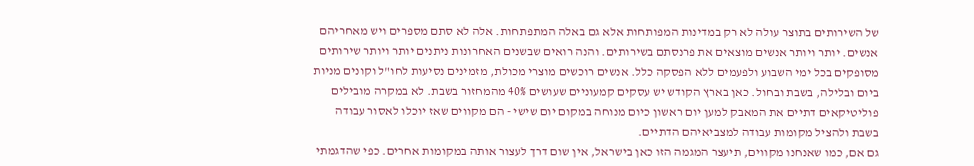של השירותים בתוצר עולה לא רק במדינות המפותחות אלא גם באלה המתפתחות. אלה לא סתם מספרים ויש מאחריהם אנשים. יותר ויותר אנשים מוצאים את פרנסתם בשירותים. והנה רואים שבשנים האחרונות ניתנים יותר ויותר שירותים מסופקים בכל ימי השבוע ולפעמים ללא הפסקה כלל. אנשים רוכשים מוצרי מכולת, מזמינים נסיעות לחו"ל וקונים מניות ביום ובלילה, בשבת ובחול. כאן בארץ הקודש יש עסקים קמעוניים שעושים 40% מהמחזור בשבת. לא במקרה מובילים פוליטיקאים דתיים את המאבק למען יום ראשון כיום מנוחה במקום יום שישי - הם מקווים שאז יוכלו לאסור עבודה בשבת ולהציל מקומות עבודה למצביאיהם הדתיים.
גם אם, כמו שאנחנו מקווים, תיעצר המגמה הזו כאן בישראל, אין שום דרך לעצור אותה במקומות אחרים. כפי שהדגמתי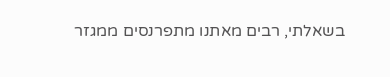בשאלתי, רבים מאתנו מתפרנסים ממגזר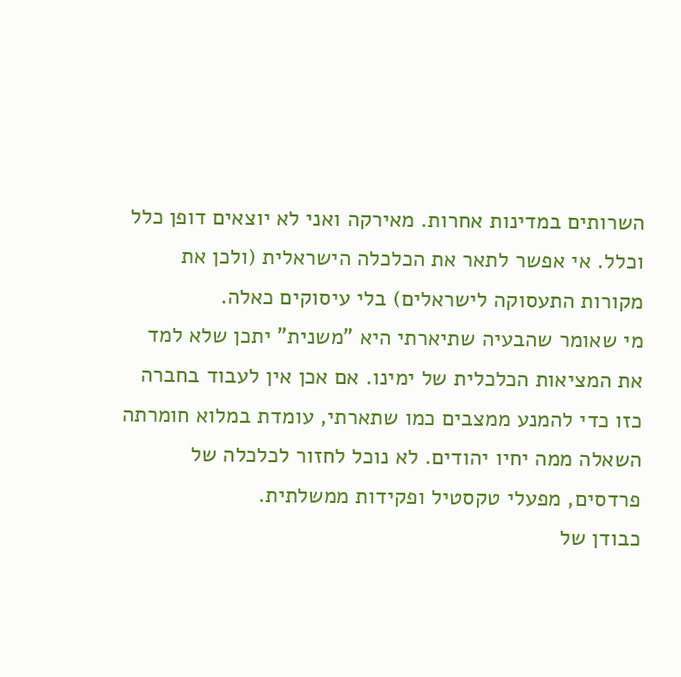השרותים במדינות אחרות. מאירקה ואני לא יוצאים דופן כלל וכלל. אי אפשר לתאר את הכלכלה הישראלית (ולכן את מקורות התעסוקה לישראלים) בלי עיסוקים כאלה.
מי שאומר שהבעיה שתיארתי היא "משנית" יתכן שלא למד את המציאות הכלכלית של ימינו. אם אכן אין לעבוד בחברה כזו כדי להמנע ממצבים כמו שתארתי, עומדת במלוא חומרתה השאלה ממה יחיו יהודים. לא נוכל לחזור לכלכלה של פרדסים, מפעלי טקסטיל ופקידות ממשלתית.
כבודן של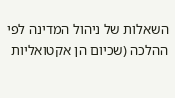השאלות של ניהול המדינה לפי ההלכה (שכיום הן אקטואליות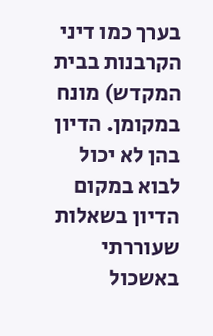בערך כמו דיני הקרבנות בבית המקדש) מונח במקומן. הדיון בהן לא יכול לבוא במקום הדיון בשאלות שעוררתי באשכול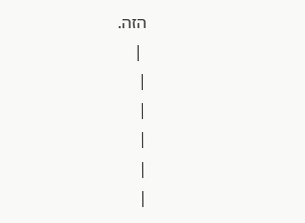הזה.
 |
|
|
|
|
|